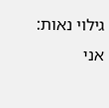גילוי נאות: אני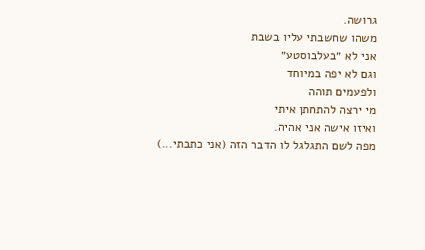גרושה.
משהו שחשבתי עליו בשבת
אני לא ״בעלבוסטע״
וגם לא יפה במיוחד
ולפעמים תוהה
מי ירצה להתחתן איתי
ואיזו אישה אני אהיה.
מפה לשם התגלגל לו הדבר הזה (אני כתבתי...)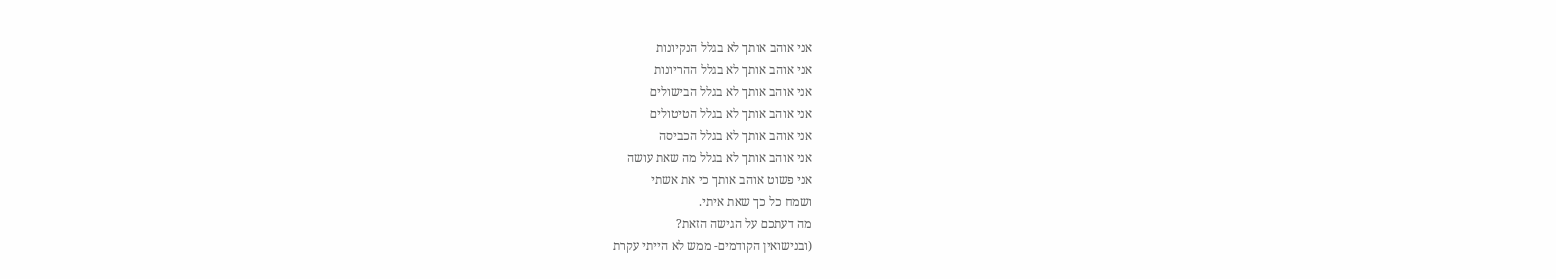אני אוהב אותך לא בגלל הנקיונות
אני אוהב אותך לא בגלל ההריונות
אני אוהב אותך לא בגלל הבישולים
אני אוהב אותך לא בגלל הטיטולים
אני אוהב אותך לא בגלל הכביסה
אני אוהב אותך לא בגלל מה שאת עושה
אני פשוט אוהב אותך כי את אשתי
ושמח כל כך שאת איתי.
מה דעתכם על הגישה הזאת?
(ובנישואין הקודמים- ממש לא הייתי עקרת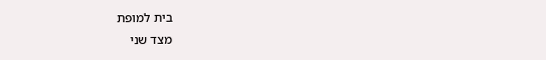בית למופת
מצד שני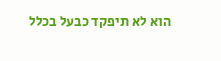הוא לא תיפקד כבעל בכלל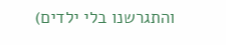והתגרשנו בלי ילדים)